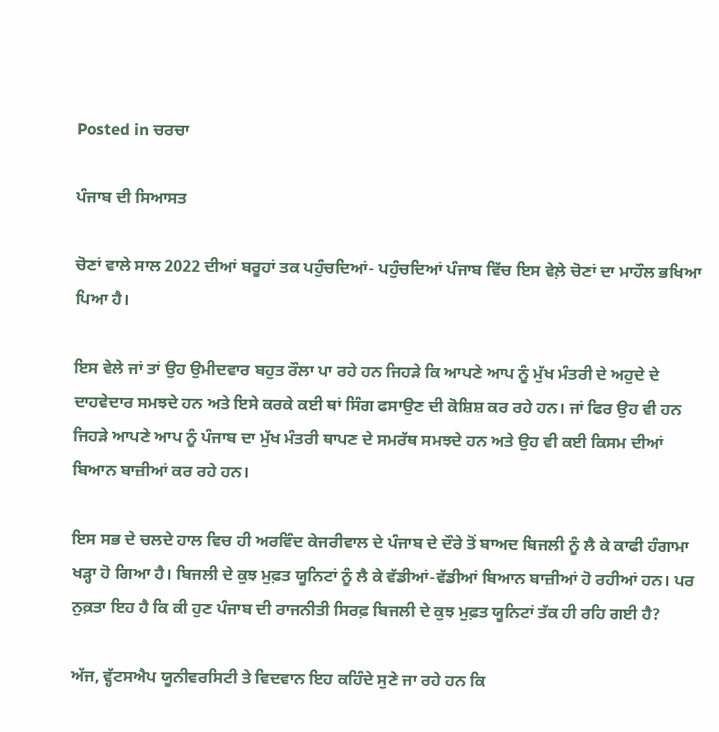Posted in ਚਰਚਾ

ਪੰਜਾਬ ਦੀ ਸਿਆਸਤ

ਚੋਣਾਂ ਵਾਲੇ ਸਾਲ 2022 ਦੀਆਂ ਬਰੂਹਾਂ ਤਕ ਪਹੁੰਚਦਿਆਂ- ਪਹੁੰਚਦਿਆਂ ਪੰਜਾਬ ਵਿੱਚ ਇਸ ਵੇਲ਼ੇ ਚੋਣਾਂ ਦਾ ਮਾਹੌਲ ਭਖਿਆ ਪਿਆ ਹੈ।

ਇਸ ਵੇਲੇ ਜਾਂ ਤਾਂ ਉਹ ਉਮੀਦਵਾਰ ਬਹੁਤ ਰੌਲਾ ਪਾ ਰਹੇ ਹਨ ਜਿਹੜੇ ਕਿ ਆਪਣੇ ਆਪ ਨੂੰ ਮੁੱਖ ਮੰਤਰੀ ਦੇ ਅਹੁਦੇ ਦੇ ਦਾਹਵੇਦਾਰ ਸਮਝਦੇ ਹਨ ਅਤੇ ਇਸੇ ਕਰਕੇ ਕਈ ਥਾਂ ਸਿੰਗ ਫਸਾਉਣ ਦੀ ਕੋਸ਼ਿਸ਼ ਕਰ ਰਹੇ ਹਨ। ਜਾਂ ਫਿਰ ਉਹ ਵੀ ਹਨ ਜਿਹੜੇ ਆਪਣੇ ਆਪ ਨੂੰ ਪੰਜਾਬ ਦਾ ਮੁੱਖ ਮੰਤਰੀ ਥਾਪਣ ਦੇ ਸਮਰੱਥ ਸਮਝਦੇ ਹਨ ਅਤੇ ਉਹ ਵੀ ਕਈ ਕਿਸਮ ਦੀਆਂ ਬਿਆਨ ਬਾਜ਼ੀਆਂ ਕਰ ਰਹੇ ਹਨ।

ਇਸ ਸਭ ਦੇ ਚਲਦੇ ਹਾਲ ਵਿਚ ਹੀ ਅਰਵਿੰਦ ਕੇਜਰੀਵਾਲ ਦੇ ਪੰਜਾਬ ਦੇ ਦੌਰੇ ਤੋਂ ਬਾਅਦ ਬਿਜਲੀ ਨੂੰ ਲੈ ਕੇ ਕਾਫੀ ਹੰਗਾਮਾ ਖੜ੍ਹਾ ਹੋ ਗਿਆ ਹੈ। ਬਿਜਲੀ ਦੇ ਕੁਝ ਮੁਫ਼ਤ ਯੂਨਿਟਾਂ ਨੂੰ ਲੈ ਕੇ ਵੱਡੀਆਂ-ਵੱਡੀਆਂ ਬਿਆਨ ਬਾਜ਼ੀਆਂ ਹੋ ਰਹੀਆਂ ਹਨ। ਪਰ ਨੁਕ਼ਤਾ ਇਹ ਹੈ ਕਿ ਕੀ ਹੁਣ ਪੰਜਾਬ ਦੀ ਰਾਜਨੀਤੀ ਸਿਰਫ਼ ਬਿਜਲੀ ਦੇ ਕੁਝ ਮੁਫ਼ਤ ਯੂਨਿਟਾਂ ਤੱਕ ਹੀ ਰਹਿ ਗਈ ਹੈ?

ਅੱਜ, ਵ੍ਹੱਟਸਐਪ ਯੂਨੀਵਰਸਿਟੀ ਤੇ ਵਿਦਵਾਨ ਇਹ ਕਹਿੰਦੇ ਸੁਣੇ ਜਾ ਰਹੇ ਹਨ ਕਿ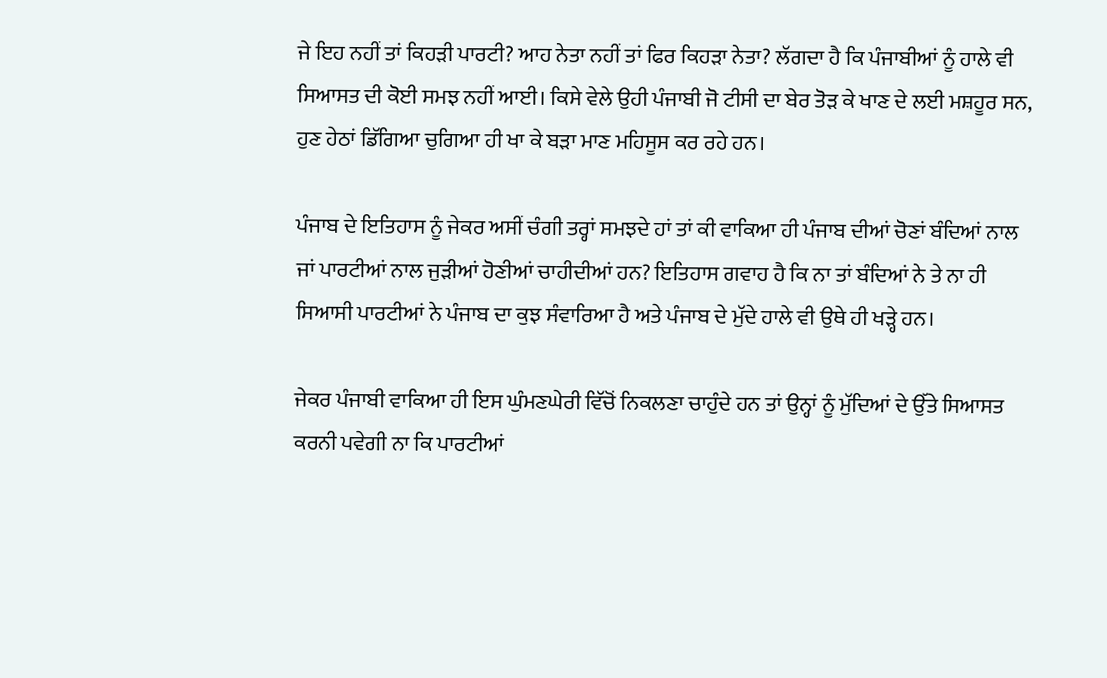ਜੇ ਇਹ ਨਹੀਂ ਤਾਂ ਕਿਹੜੀ ਪਾਰਟੀ? ਆਹ ਨੇਤਾ ਨਹੀਂ ਤਾਂ ਫਿਰ ਕਿਹੜਾ ਨੇਤਾ? ਲੱਗਦਾ ਹੈ ਕਿ ਪੰਜਾਬੀਆਂ ਨੂੰ ਹਾਲੇ ਵੀ ਸਿਆਸਤ ਦੀ ਕੋਈ ਸਮਝ ਨਹੀਂ ਆਈ। ਕਿਸੇ ਵੇਲੇ ਉਹੀ ਪੰਜਾਬੀ ਜੋ ਟੀਸੀ ਦਾ ਬੇਰ ਤੋੜ ਕੇ ਖਾਣ ਦੇ ਲਈ ਮਸ਼ਹੂਰ ਸਨ, ਹੁਣ ਹੇਠਾਂ ਡਿੱਗਿਆ ਚੁਗਿਆ ਹੀ ਖਾ ਕੇ ਬੜਾ ਮਾਣ ਮਹਿਸੂਸ ਕਰ ਰਹੇ ਹਨ।

ਪੰਜਾਬ ਦੇ ਇਤਿਹਾਸ ਨੂੰ ਜੇਕਰ ਅਸੀਂ ਚੰਗੀ ਤਰ੍ਹਾਂ ਸਮਝਦੇ ਹਾਂ ਤਾਂ ਕੀ ਵਾਕਿਆ ਹੀ ਪੰਜਾਬ ਦੀਆਂ ਚੋਣਾਂ ਬੰਦਿਆਂ ਨਾਲ ਜਾਂ ਪਾਰਟੀਆਂ ਨਾਲ ਜੁੜੀਆਂ ਹੋਣੀਆਂ ਚਾਹੀਦੀਆਂ ਹਨ? ਇਤਿਹਾਸ ਗਵਾਹ ਹੈ ਕਿ ਨਾ ਤਾਂ ਬੰਦਿਆਂ ਨੇ ਤੇ ਨਾ ਹੀ ਸਿਆਸੀ ਪਾਰਟੀਆਂ ਨੇ ਪੰਜਾਬ ਦਾ ਕੁਝ ਸੰਵਾਰਿਆ ਹੈ ਅਤੇ ਪੰਜਾਬ ਦੇ ਮੁੱਦੇ ਹਾਲੇ ਵੀ ਉਥੇ ਹੀ ਖੜ੍ਹੇ ਹਨ।

ਜੇਕਰ ਪੰਜਾਬੀ ਵਾਕਿਆ ਹੀ ਇਸ ਘੁੰਮਣਘੇਰੀ ਵਿੱਚੋਂ ਨਿਕਲਣਾ ਚਾਹੁੰਦੇ ਹਨ ਤਾਂ ਉਨ੍ਹਾਂ ਨੂੰ ਮੁੱਦਿਆਂ ਦੇ ਉੱਤੇ ਸਿਆਸਤ ਕਰਨੀ ਪਵੇਗੀ ਨਾ ਕਿ ਪਾਰਟੀਆਂ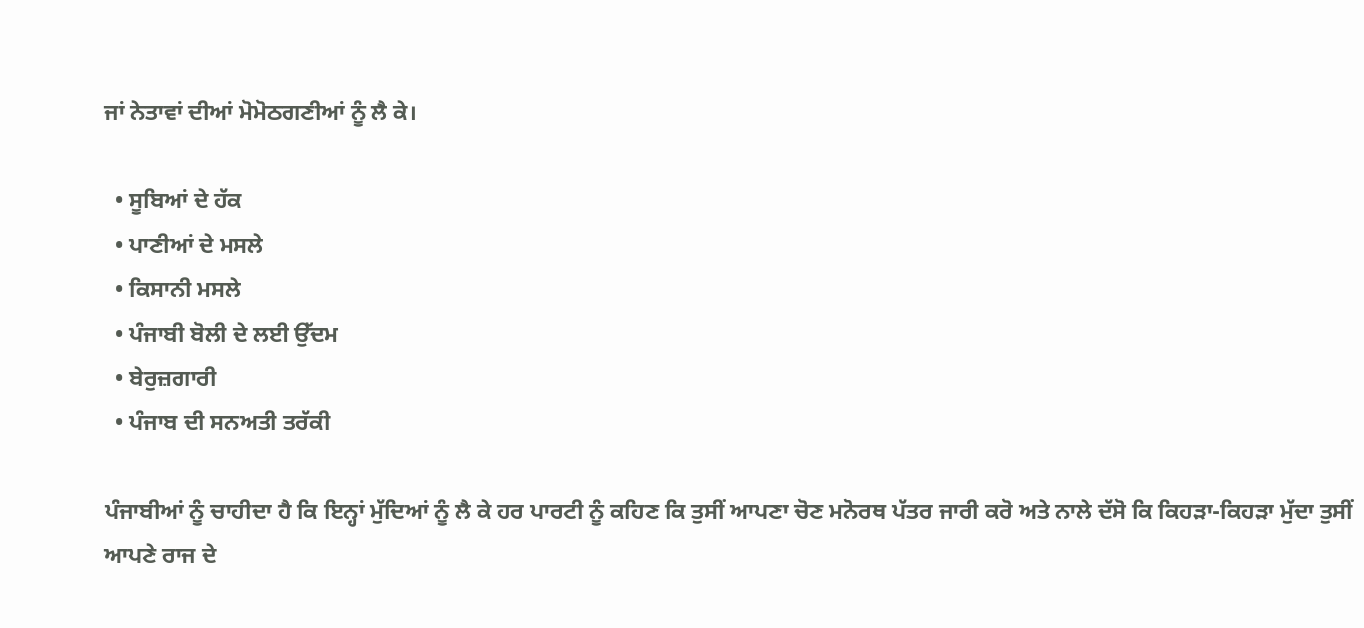ਜਾਂ ਨੇਤਾਵਾਂ ਦੀਆਂ ਮੋਮੋਠਗਣੀਆਂ ਨੂੰ ਲੈ ਕੇ।

  • ਸੂਬਿਆਂ ਦੇ ਹੱਕ
  • ਪਾਣੀਆਂ ਦੇ ਮਸਲੇ
  • ਕਿਸਾਨੀ ਮਸਲੇ
  • ਪੰਜਾਬੀ ਬੋਲੀ ਦੇ ਲਈ ਉੱਦਮ
  • ਬੇਰੁਜ਼ਗਾਰੀ
  • ਪੰਜਾਬ ਦੀ ਸਨਅਤੀ ਤਰੱਕੀ

ਪੰਜਾਬੀਆਂ ਨੂੰ ਚਾਹੀਦਾ ਹੈ ਕਿ ਇਨ੍ਹਾਂ ਮੁੱਦਿਆਂ ਨੂੰ ਲੈ ਕੇ ਹਰ ਪਾਰਟੀ ਨੂੰ ਕਹਿਣ ਕਿ ਤੁਸੀਂ ਆਪਣਾ ਚੋਣ ਮਨੋਰਥ ਪੱਤਰ ਜਾਰੀ ਕਰੋ ਅਤੇ ਨਾਲੇ ਦੱਸੋ ਕਿ ਕਿਹੜਾ-ਕਿਹੜਾ ਮੁੱਦਾ ਤੁਸੀਂ ਆਪਣੇ ਰਾਜ ਦੇ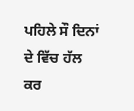ਪਹਿਲੇ ਸੌ ਦਿਨਾਂ ਦੇ ਵਿੱਚ ਹੱਲ ਕਰ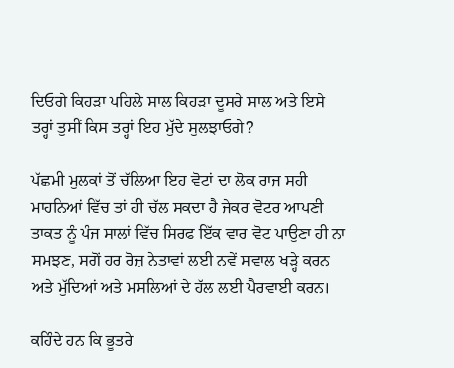ਦਿਓਗੇ ਕਿਹੜਾ ਪਹਿਲੇ ਸਾਲ ਕਿਹੜਾ ਦੂਸਰੇ ਸਾਲ ਅਤੇ ਇਸੇ ਤਰ੍ਹਾਂ ਤੁਸੀਂ ਕਿਸ ਤਰ੍ਹਾਂ ਇਹ ਮੁੱਦੇ ਸੁਲਝਾਓਗੇ?

ਪੱਛਮੀ ਮੁਲਕਾਂ ਤੋਂ ਚੱਲਿਆ ਇਹ ਵੋਟਾਂ ਦਾ ਲੋਕ ਰਾਜ ਸਹੀ ਮਾਹਨਿਆਂ ਵਿੱਚ ਤਾਂ ਹੀ ਚੱਲ ਸਕਦਾ ਹੈ ਜੇਕਰ ਵੋਟਰ ਆਪਣੀ ਤਾਕਤ ਨੂੰ ਪੰਜ ਸਾਲਾਂ ਵਿੱਚ ਸਿਰਫ ਇੱਕ ਵਾਰ ਵੋਟ ਪਾਉਣਾ ਹੀ ਨਾ ਸਮਝਣ, ਸਗੋਂ ਹਰ ਰੋਜ਼ ਨੇਤਾਵਾਂ ਲਈ ਨਵੇਂ ਸਵਾਲ ਖੜ੍ਹੇ ਕਰਨ ਅਤੇ ਮੁੱਦਿਆਂ ਅਤੇ ਮਸਲਿਆਂ ਦੇ ਹੱਲ ਲਈ ਪੈਰਵਾਈ ਕਰਨ।

ਕਹਿੰਦੇ ਹਨ ਕਿ ਭੂਤਰੇ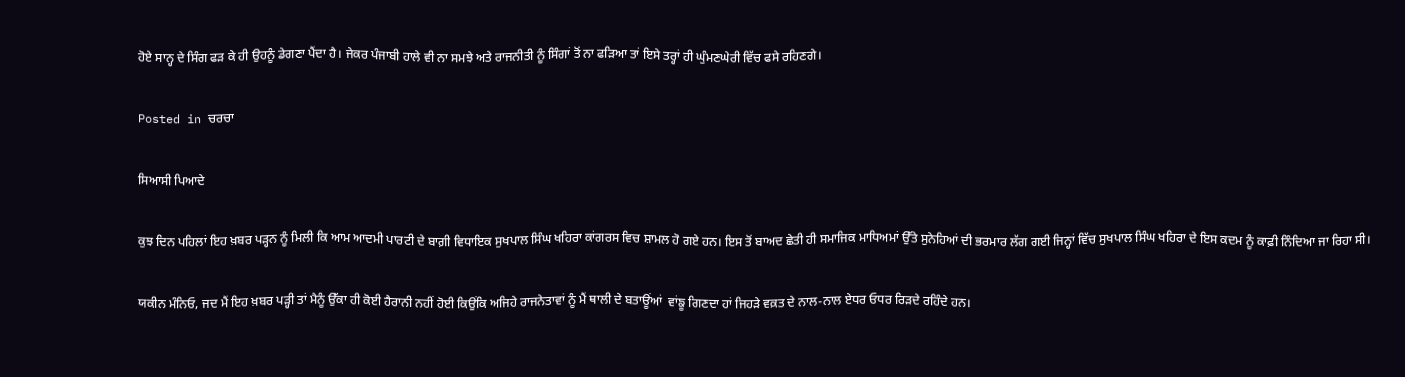ਹੋਏ ਸਾਨ੍ਹ ਦੇ ਸਿੰਗ ਫੜ ਕੇ ਹੀ ਉਹਨੂੰ ਡੇਗਣਾ ਪੈਂਦਾ ਹੈ। ਜੇਕਰ ਪੰਜਾਬੀ ਹਾਲੇ ਵੀ ਨਾ ਸਮਝੇ ਅਤੇ ਰਾਜਨੀਤੀ ਨੂੰ ਸਿੰਗਾਂ ਤੋਂ ਨਾ ਫੜਿਆ ਤਾਂ ਇਸੇ ਤਰ੍ਹਾਂ ਹੀ ਘੁੰਮਣਘੇਰੀ ਵਿੱਚ ਫਸੇ ਰਹਿਣਗੇ।

Posted in ਚਰਚਾ

ਸਿਆਸੀ ਪਿਆਦੇ

ਕੁਝ ਦਿਨ ਪਹਿਲਾਂ ਇਹ ਖ਼ਬਰ ਪੜ੍ਹਨ ਨੂੰ ਮਿਲੀ ਕਿ ਆਮ ਆਦਮੀ ਪਾਰਟੀ ਦੇ ਬਾਗ਼ੀ ਵਿਧਾਇਕ ਸੁਖਪਾਲ ਸਿੰਘ ਖਹਿਰਾ ਕਾਂਗਰਸ ਵਿਚ ਸ਼ਾਮਲ ਹੋ ਗਏ ਹਨ। ਇਸ ਤੋਂ ਬਾਅਦ ਛੇਤੀ ਹੀ ਸਮਾਜਿਕ ਮਾਧਿਅਮਾਂ ਉੱਤੇ ਸੁਨੇਹਿਆਂ ਦੀ ਭਰਮਾਰ ਲੱਗ ਗਈ ਜਿਨ੍ਹਾਂ ਵਿੱਚ ਸੁਖਪਾਲ ਸਿੰਘ ਖਹਿਰਾ ਦੇ ਇਸ ਕਦਮ ਨੂੰ ਕਾਫ਼ੀ ਨਿੰਦਿਆ ਜਾ ਰਿਹਾ ਸੀ।

ਯਕੀਨ ਮੰਨਿਓ, ਜਦ ਮੈਂ ਇਹ ਖ਼ਬਰ ਪੜ੍ਹੀ ਤਾਂ ਮੈਨੂੰ ਉੱਕਾ ਹੀ ਕੋਈ ਹੈਰਾਨੀ ਨਹੀਂ ਹੋਈ ਕਿਉਂਕਿ ਅਜਿਹੇ ਰਾਜਨੇਤਾਵਾਂ ਨੂੰ ਮੈਂ ਥਾਲੀ ਦੇ ਬਤਾਊਂਆਂ  ਵਾਂਙੂ ਗਿਣਦਾ ਹਾਂ ਜਿਹੜੇ ਵਕ਼ਤ ਦੇ ਨਾਲ-ਨਾਲ ਏਧਰ ਓਧਰ ਰਿੜਦੇ ਰਹਿੰਦੇ ਹਨ।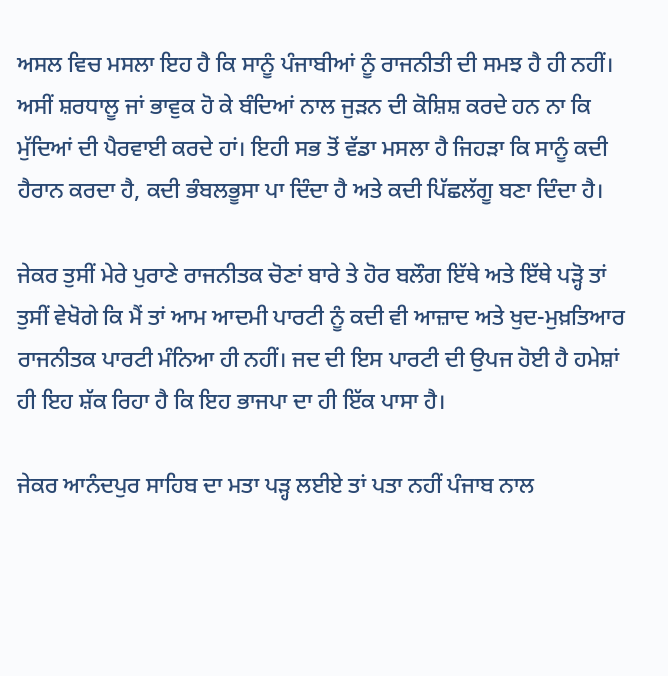ਅਸਲ ਵਿਚ ਮਸਲਾ ਇਹ ਹੈ ਕਿ ਸਾਨੂੰ ਪੰਜਾਬੀਆਂ ਨੂੰ ਰਾਜਨੀਤੀ ਦੀ ਸਮਝ ਹੈ ਹੀ ਨਹੀਂ। ਅਸੀਂ ਸ਼ਰਧਾਲੂ ਜਾਂ ਭਾਵੁਕ ਹੋ ਕੇ ਬੰਦਿਆਂ ਨਾਲ ਜੁੜਨ ਦੀ ਕੋਸ਼ਿਸ਼ ਕਰਦੇ ਹਨ ਨਾ ਕਿ ਮੁੱਦਿਆਂ ਦੀ ਪੈਰਵਾਈ ਕਰਦੇ ਹਾਂ। ਇਹੀ ਸਭ ਤੋਂ ਵੱਡਾ ਮਸਲਾ ਹੈ ਜਿਹੜਾ ਕਿ ਸਾਨੂੰ ਕਦੀ ਹੈਰਾਨ ਕਰਦਾ ਹੈ, ਕਦੀ ਭੰਬਲਭੂਸਾ ਪਾ ਦਿੰਦਾ ਹੈ ਅਤੇ ਕਦੀ ਪਿੱਛਲੱਗੂ ਬਣਾ ਦਿੰਦਾ ਹੈ।

ਜੇਕਰ ਤੁਸੀਂ ਮੇਰੇ ਪੁਰਾਣੇ ਰਾਜਨੀਤਕ ਚੋਣਾਂ ਬਾਰੇ ਤੇ ਹੋਰ ਬਲੌਗ ਇੱਥੇ ਅਤੇ ਇੱਥੇ ਪੜ੍ਹੋ ਤਾਂ ਤੁਸੀਂ ਵੇਖੋਗੇ ਕਿ ਮੈਂ ਤਾਂ ਆਮ ਆਦਮੀ ਪਾਰਟੀ ਨੂੰ ਕਦੀ ਵੀ ਆਜ਼ਾਦ ਅਤੇ ਖੁਦ-ਮੁਖ਼ਤਿਆਰ  ਰਾਜਨੀਤਕ ਪਾਰਟੀ ਮੰਨਿਆ ਹੀ ਨਹੀਂ। ਜਦ ਦੀ ਇਸ ਪਾਰਟੀ ਦੀ ਉਪਜ ਹੋਈ ਹੈ ਹਮੇਸ਼ਾਂ ਹੀ ਇਹ ਸ਼ੱਕ ਰਿਹਾ ਹੈ ਕਿ ਇਹ ਭਾਜਪਾ ਦਾ ਹੀ ਇੱਕ ਪਾਸਾ ਹੈ।

ਜੇਕਰ ਆਨੰਦਪੁਰ ਸਾਹਿਬ ਦਾ ਮਤਾ ਪੜ੍ਹ ਲਈਏ ਤਾਂ ਪਤਾ ਨਹੀਂ ਪੰਜਾਬ ਨਾਲ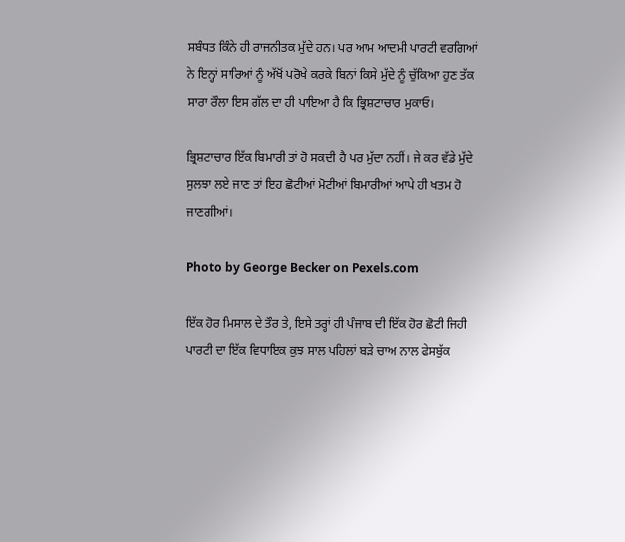ਸਬੰਧਤ ਕਿੰਨੇ ਹੀ ਰਾਜਨੀਤਕ ਮੁੱਦੇ ਹਨ। ਪਰ ਆਮ ਆਦਮੀ ਪਾਰਟੀ ਵਰਗਿਆਂ ਨੇ ਇਨ੍ਹਾਂ ਸਾਰਿਆਂ ਨੂੰ ਅੱਖੋਂ ਪਰੋਖੇ ਕਰਕੇ ਬਿਨਾਂ ਕਿਸੇ ਮੁੱਦੇ ਨੂੰ ਚੁੱਕਿਆ ਹੁਣ ਤੱਕ ਸਾਰਾ ਰੌਲਾ ਇਸ ਗੱਲ ਦਾ ਹੀ ਪਾਇਆ ਹੈ ਕਿ ਭ੍ਰਿਸ਼ਟਾਚਾਰ ਮੁਕਾਓ।

ਭ੍ਰਿਸ਼ਟਾਚਾਰ ਇੱਕ ਬਿਮਾਰੀ ਤਾਂ ਹੋ ਸਕਦੀ ਹੈ ਪਰ ਮੁੱਦਾ ਨਹੀਂ। ਜੇ ਕਰ ਵੱਡੇ ਮੁੱਦੇ ਸੁਲਝਾ ਲਏ ਜਾਣ ਤਾਂ ਇਹ ਛੋਟੀਆਂ ਮੋਟੀਆਂ ਬਿਮਾਰੀਆਂ ਆਪੇ ਹੀ ਖਤਮ ਹੋ ਜਾਣਗੀਆਂ।

Photo by George Becker on Pexels.com

ਇੱਕ ਹੋਰ ਮਿਸਾਲ ਦੇ ਤੌਰ ਤੇ, ਇਸੇ ਤਰ੍ਹਾਂ ਹੀ ਪੰਜਾਬ ਦੀ ਇੱਕ ਹੋਰ ਛੋਟੀ ਜਿਹੀ ਪਾਰਟੀ ਦਾ ਇੱਕ ਵਿਧਾਇਕ ਕੁਝ ਸਾਲ ਪਹਿਲਾਂ ਬੜੇ ਚਾਅ ਨਾਲ ਫੇਸਬੁੱਕ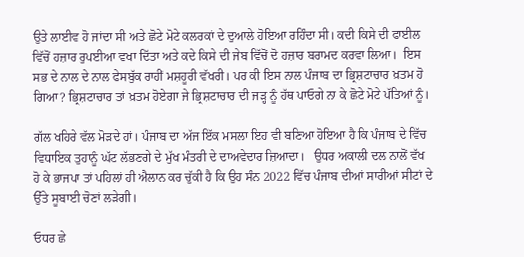ਉਤੇ ਲਾਈਵ ਹੋ ਜਾਂਦਾ ਸੀ ਅਤੇ ਛੋਟੇ ਮੋਟੇ ਕਲਰਕਾਂ ਦੇ ਦੁਆਲੇ ਹੋਇਆ ਰਹਿੰਦਾ ਸੀ। ਕਦੀ ਕਿਸੇ ਦੀ ਫਾਈਲ ਵਿੱਚੋਂ ਹਜ਼ਾਰ ਰੁਪਈਆ ਵਖਾ ਦਿੱਤਾ ਅਤੇ ਕਦੇ ਕਿਸੇ ਦੀ ਜੇਬ ਵਿੱਚੋਂ ਦੋ ਹਜ਼ਾਰ ਬਰਾਮਦ ਕਰਵਾ ਲਿਆ।  ਇਸ ਸਭ ਦੇ ਨਾਲ ਦੇ ਨਾਲ ਫੇਸਬੁੱਕ ਰਾਹੀਂ ਮਸ਼ਹੂਰੀ ਵੱਖਰੀ। ਪਰ ਕੀ ਇਸ ਨਾਲ ਪੰਜਾਬ ਦਾ ਭ੍ਰਿਸ਼ਟਾਚਾਰ ਖ਼ਤਮ ਹੋ ਗਿਆ? ਭ੍ਰਿਸ਼ਟਾਚਾਰ ਤਾਂ ਖ਼ਤਮ ਹੋਏਗਾ ਜੇ ਭ੍ਰਿਸ਼ਟਾਚਾਰ ਦੀ ਜੜ੍ਹ ਨੂੰ ਹੱਥ ਪਾਓਗੇ ਨਾ ਕੇ ਛੋਟੇ ਮੋਟੇ ਪੱਤਿਆਂ ਨੂੰ।

ਗੱਲ ਖਹਿਰੇ ਵੱਲ ਮੋੜਦੇ ਹਾਂ। ਪੰਜਾਬ ਦਾ ਅੱਜ ਇੱਕ ਮਸਲਾ ਇਹ ਵੀ ਬਣਿਆ ਹੋਇਆ ਹੈ ਕਿ ਪੰਜਾਬ ਦੇ ਵਿੱਚ ਵਿਧਾਇਕ ਤੁਹਾਨੂੰ ਘੱਟ ਲੱਭਣਗੇ ਦੇ ਮੁੱਖ ਮੰਤਰੀ ਦੇ ਦਾਅਵੇਦਾਰ ਜ਼ਿਆਦਾ।   ਉਧਰ ਅਕਾਲੀ ਦਲ ਨਾਲੋਂ ਵੱਖ ਹੋ ਕੇ ਭਾਜਪਾ ਤਾਂ ਪਹਿਲਾਂ ਹੀ ਐਲਾਨ ਕਰ ਚੁੱਕੀ ਹੈ ਕਿ ਉਹ ਸੰਨ 2022 ਵਿੱਚ ਪੰਜਾਬ ਦੀਆਂ ਸਾਰੀਆਂ ਸੀਟਾਂ ਦੇ ਉੱਤੇ ਸੂਬਾਈ ਚੋਣਾਂ ਲੜੇਗੀ।

ਓਧਰ ਛੇ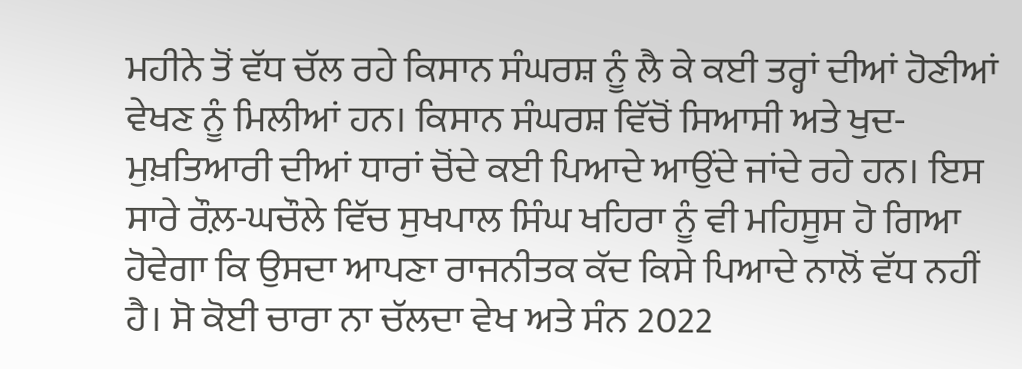ਮਹੀਨੇ ਤੋਂ ਵੱਧ ਚੱਲ ਰਹੇ ਕਿਸਾਨ ਸੰਘਰਸ਼ ਨੂੰ ਲੈ ਕੇ ਕਈ ਤਰ੍ਹਾਂ ਦੀਆਂ ਹੋਣੀਆਂ ਵੇਖਣ ਨੂੰ ਮਿਲੀਆਂ ਹਨ। ਕਿਸਾਨ ਸੰਘਰਸ਼ ਵਿੱਚੋਂ ਸਿਆਸੀ ਅਤੇ ਖੁਦ-ਮੁਖ਼ਤਿਆਰੀ ਦੀਆਂ ਧਾਰਾਂ ਚੋਂਦੇ ਕਈ ਪਿਆਦੇ ਆਉਂਦੇ ਜਾਂਦੇ ਰਹੇ ਹਨ। ਇਸ ਸਾਰੇ ਰੌਲ਼-ਘਚੌਲੇ ਵਿੱਚ ਸੁਖਪਾਲ ਸਿੰਘ ਖਹਿਰਾ ਨੂੰ ਵੀ ਮਹਿਸੂਸ ਹੋ ਗਿਆ ਹੋਵੇਗਾ ਕਿ ਉਸਦਾ ਆਪਣਾ ਰਾਜਨੀਤਕ ਕੱਦ ਕਿਸੇ ਪਿਆਦੇ ਨਾਲੋਂ ਵੱਧ ਨਹੀਂ ਹੈ। ਸੋ ਕੋਈ ਚਾਰਾ ਨਾ ਚੱਲਦਾ ਵੇਖ ਅਤੇ ਸੰਨ 2022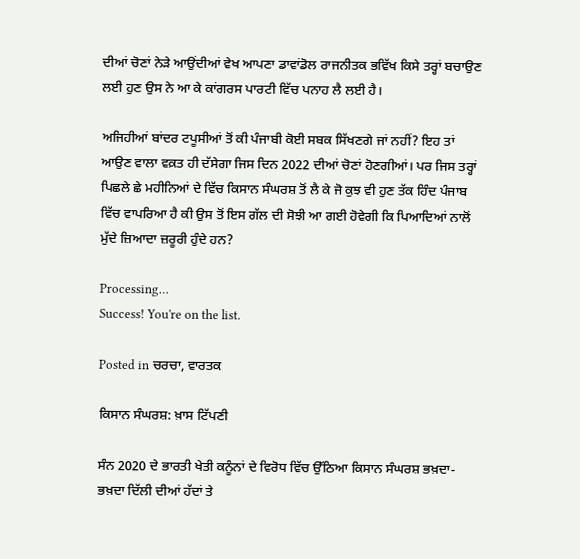ਦੀਆਂ ਚੋਣਾਂ ਨੇੜੇ ਆਉਂਦੀਆਂ ਵੇਖ ਆਪਣਾ ਡਾਵਾਂਡੋਲ ਰਾਜਨੀਤਕ ਭਵਿੱਖ ਕਿਸੇ ਤਰ੍ਹਾਂ ਬਚਾਉਣ ਲਈ ਹੁਣ ਉਸ ਨੇ ਆ ਕੇ ਕਾਂਗਰਸ ਪਾਰਟੀ ਵਿੱਚ ਪਨਾਹ ਲੈ ਲਈ ਹੈ।

ਅਜਿਹੀਆਂ ਬਾਂਦਰ ਟਪੂਸੀਆਂ ਤੋਂ ਕੀ ਪੰਜਾਬੀ ਕੋਈ ਸਬਕ ਸਿੱਖਣਗੇ ਜਾਂ ਨਹੀਂ? ਇਹ ਤਾਂ ਆਉਣ ਵਾਲਾ ਵਕ਼ਤ ਹੀ ਦੱਸੇਗਾ ਜਿਸ ਦਿਨ 2022 ਦੀਆਂ ਚੋਣਾਂ ਹੋਣਗੀਆਂ। ਪਰ ਜਿਸ ਤਰ੍ਹਾਂ ਪਿਛਲੇ ਛੇ ਮਹੀਨਿਆਂ ਦੇ ਵਿੱਚ ਕਿਸਾਨ ਸੰਘਰਸ਼ ਤੋਂ ਲੈ ਕੇ ਜੋ ਕੁਝ ਵੀ ਹੁਣ ਤੱਕ ਹਿੰਦ ਪੰਜਾਬ ਵਿੱਚ ਵਾਪਰਿਆ ਹੈ ਕੀ ਉਸ ਤੋਂ ਇਸ ਗੱਲ ਦੀ ਸੋਝੀ ਆ ਗਈ ਹੋਵੇਗੀ ਕਿ ਪਿਆਦਿਆਂ ਨਾਲੋਂ ਮੁੱਦੇ ਜ਼ਿਆਦਾ ਜ਼ਰੂਰੀ ਹੁੰਦੇ ਹਨ?

Processing…
Success! You're on the list.

Posted in ਚਰਚਾ, ਵਾਰਤਕ

ਕਿਸਾਨ ਸੰਘਰਸ਼: ਖ਼ਾਸ ਟਿੱਪਣੀ

ਸੰਨ 2020 ਦੇ ਭਾਰਤੀ ਖੇਤੀ ਕਨੂੰਨਾਂ ਦੇ ਵਿਰੋਧ ਵਿੱਚ ਉੱਠਿਆ ਕਿਸਾਨ ਸੰਘਰਸ਼ ਭਖ਼ਦਾ-ਭਖ਼ਦਾ ਦਿੱਲੀ ਦੀਆਂ ਹੱਦਾਂ ਤੇ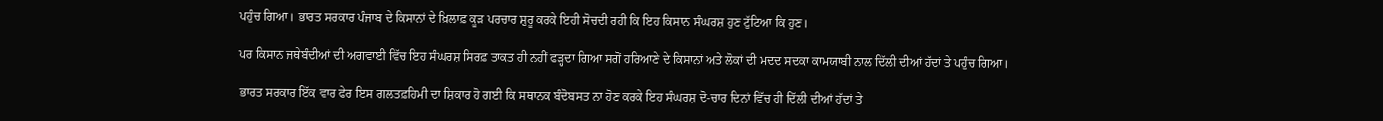ਪਹੁੰਚ ਗਿਆ। ਭਾਰਤ ਸਰਕਾਰ ਪੰਜਾਬ ਦੇ ਕਿਸਾਨਾਂ ਦੇ ਖ਼ਿਲਾਫ਼ ਕੂੜ ਪਰਚਾਰ ਸ਼ੁਰੂ ਕਰਕੇ ਇਹੀ ਸੋਚਦੀ ਰਹੀ ਕਿ ਇਹ ਕਿਸਾਨ ਸੰਘਰਸ਼ ਹੁਣ ਟੁੱਟਿਆ ਕਿ ਹੁਣ।

ਪਰ ਕਿਸਾਨ ਜਥੇਬੰਦੀਆਂ ਦੀ ਅਗਵਾਈ ਵਿੱਚ ਇਹ ਸੰਘਰਸ਼ ਸਿਰਫ਼ ਤਾਕਤ ਹੀ ਨਹੀਂ ਫੜ੍ਹਦਾ ਗਿਆ ਸਗੋਂ ਹਰਿਆਣੇ ਦੇ ਕਿਸਾਨਾਂ ਅਤੇ ਲੋਕਾਂ ਦੀ ਮਦਦ ਸਦਕਾ ਕਾਮਯਾਬੀ ਨਾਲ ਦਿੱਲੀ ਦੀਆਂ ਹੱਦਾਂ ਤੇ ਪਹੁੰਚ ਗਿਆ।

ਭਾਰਤ ਸਰਕਾਰ ਇੱਕ ਵਾਰ ਫੇਰ ਇਸ ਗਲਤਫ਼ਹਿਮੀ ਦਾ ਸ਼ਿਕਾਰ ਹੋ ਗਈ ਕਿ ਸਥਾਨਕ ਬੰਦੋਬਸਤ ਨਾ ਹੋਣ ਕਰਕੇ ਇਹ ਸੰਘਰਸ਼ ਦੋ-ਚਾਰ ਦਿਨਾਂ ਵਿੱਚ ਹੀ ਦਿੱਲੀ ਦੀਆਂ ਹੱਦਾਂ ਤੇ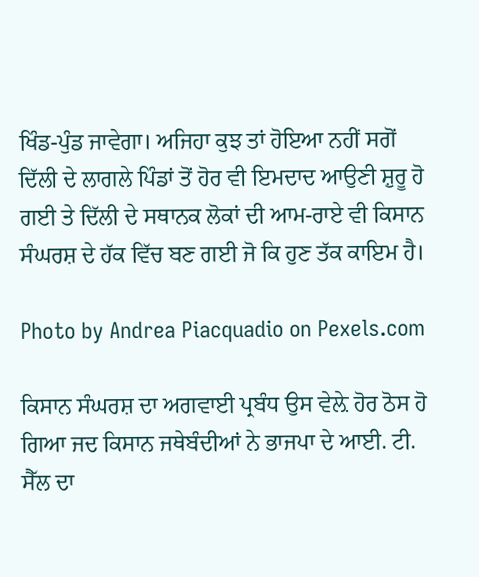ਖਿੰਡ-ਪੁੰਡ ਜਾਵੇਗਾ। ਅਜਿਹਾ ਕੁਝ ਤਾਂ ਹੋਇਆ ਨਹੀਂ ਸਗੋਂ ਦਿੱਲੀ ਦੇ ਲਾਗਲੇ ਪਿੰਡਾਂ ਤੋਂ ਹੋਰ ਵੀ ਇਮਦਾਦ ਆਉਣੀ ਸ਼ੁਰੂ ਹੋ ਗਈ ਤੇ ਦਿੱਲੀ ਦੇ ਸਥਾਨਕ ਲੋਕਾਂ ਦੀ ਆਮ-ਰਾਏ ਵੀ ਕਿਸਾਨ ਸੰਘਰਸ਼ ਦੇ ਹੱਕ ਵਿੱਚ ਬਣ ਗਈ ਜੋ ਕਿ ਹੁਣ ਤੱਕ ਕਾਇਮ ਹੈ।

Photo by Andrea Piacquadio on Pexels.com

ਕਿਸਾਨ ਸੰਘਰਸ਼ ਦਾ ਅਗਵਾਈ ਪ੍ਰਬੰਧ ਉਸ ਵੇਲ਼ੇ ਹੋਰ ਠੋਸ ਹੋ ਗਿਆ ਜਦ ਕਿਸਾਨ ਜਥੇਬੰਦੀਆਂ ਨੇ ਭਾਜਪਾ ਦੇ ਆਈ. ਟੀ. ਸੈੱਲ ਦਾ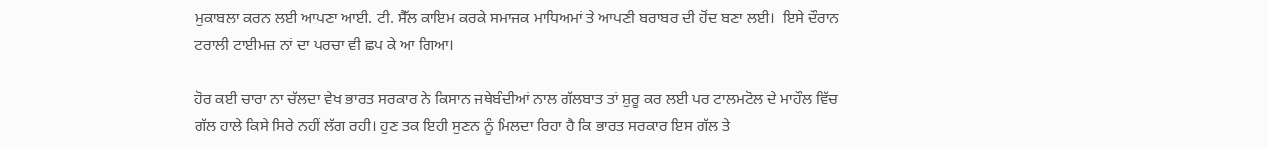ਮੁਕਾਬਲਾ ਕਰਨ ਲਈ ਆਪਣਾ ਆਈ. ਟੀ. ਸੈੱਲ ਕਾਇਮ ਕਰਕੇ ਸਮਾਜਕ ਮਾਧਿਅਮਾਂ ਤੇ ਆਪਣੀ ਬਰਾਬਰ ਦੀ ਹੋਂਦ ਬਣਾ ਲਈ।  ਇਸੇ ਦੌਰਾਨ ਟਰਾਲੀ ਟਾਈਮਜ਼ ਨਾਂ ਦਾ ਪਰਚਾ ਵੀ ਛਪ ਕੇ ਆ ਗਿਆ।

ਹੋਰ ਕਈ ਚਾਰਾ ਨਾ ਚੱਲਦਾ ਵੇਖ ਭਾਰਤ ਸਰਕਾਰ ਨੇ ਕਿਸਾਨ ਜਥੇਬੰਦੀਆਂ ਨਾਲ ਗੱਲਬਾਤ ਤਾਂ ਸ਼ੁਰੂ ਕਰ ਲਈ ਪਰ ਟਾਲਮਟੋਲ ਦੇ ਮਾਹੌਲ ਵਿੱਚ ਗੱਲ ਹਾਲੇ ਕਿਸੇ ਸਿਰੇ ਨਹੀਂ ਲੱਗ ਰਹੀ। ਹੁਣ ਤਕ ਇਹੀ ਸੁਣਨ ਨੂੰ ਮਿਲਦਾ ਰਿਹਾ ਹੈ ਕਿ ਭਾਰਤ ਸਰਕਾਰ ਇਸ ਗੱਲ ਤੇ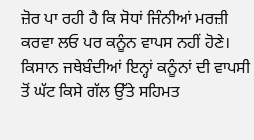ਜ਼ੋਰ ਪਾ ਰਹੀ ਹੈ ਕਿ ਸੋਧਾਂ ਜਿੰਨੀਆਂ ਮਰਜ਼ੀ ਕਰਵਾ ਲਓ ਪਰ ਕਨੂੰਨ ਵਾਪਸ ਨਹੀਂ ਹੋਣੇ। ਕਿਸਾਨ ਜਥੇਬੰਦੀਆਂ ਇਨ੍ਹਾਂ ਕਨੂੰਨਾਂ ਦੀ ਵਾਪਸੀ ਤੋਂ ਘੱਟ ਕਿਸੇ ਗੱਲ ਉੱਤੇ ਸਹਿਮਤ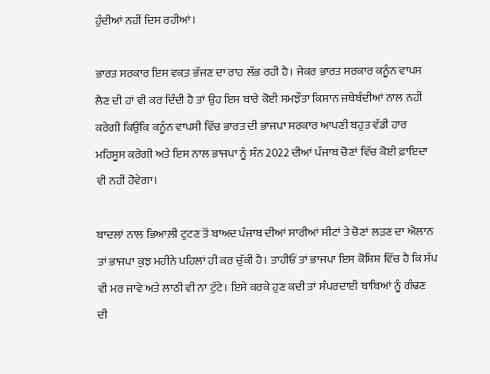ਹੁੰਦੀਆਂ ਨਹੀਂ ਦਿਸ ਰਹੀਆਂ।

ਭਾਰਤ ਸਰਕਾਰ ਇਸ ਵਕ਼ਤ ਭੱਜਣ ਦਾ ਰਾਹ ਲੱਭ ਰਹੀ ਹੈ। ਜੇਕਰ ਭਾਰਤ ਸਰਕਾਰ ਕਨੂੰਨ ਵਾਪਸ ਲੈਣ ਦੀ ਹਾਂ ਵੀ ਕਰ ਦਿੰਦੀ ਹੈ ਤਾਂ ਉਹ ਇਸ ਬਾਰੇ ਕੋਈ ਸਮਝੌਤਾ ਕਿਸਾਨ ਜਥੇਬੰਦੀਆਂ ਨਾਲ ਨਹੀਂ ਕਰੇਗੀ ਕਿਉਂਕਿ ਕਨੂੰਨ ਵਾਪਸੀ ਵਿੱਚ ਭਾਰਤ ਦੀ ਭਾਜਪਾ ਸਰਕਾਰ ਆਪਣੀ ਬਹੁਤ ਵੱਡੀ ਹਾਰ ਮਹਿਸੂਸ ਕਰੇਗੀ ਅਤੇ ਇਸ ਨਾਲ ਭਾਜਪਾ ਨੂੰ ਸੰਨ 2022 ਦੀਆਂ ਪੰਜਾਬ ਚੋਣਾਂ ਵਿੱਚ ਕੋਈ ਫ਼ਾਇਦਾ ਵੀ ਨਹੀਂ ਹੋਵੇਗਾ।

ਬਾਦਲਾਂ ਨਾਲ ਭਿਆਲ਼ੀ ਟੁਟਣ ਤੋਂ ਬਾਅਦ ਪੰਜਾਬ ਦੀਆਂ ਸਾਰੀਆਂ ਸੀਟਾਂ ਤੇ ਚੋਣਾਂ ਲੜਣ ਦਾ ਐਲਾਨ ਤਾਂ ਭਾਜਪਾ ਕੁਝ ਮਹੀਨੇ ਪਹਿਲਾਂ ਹੀ ਕਰ ਚੁੱਕੀ ਹੈ। ਤਾਹੀਓਂ ਤਾਂ ਭਾਜਪਾ ਇਸ ਕੋਸ਼ਿਸ਼ ਵਿੱਚ ਹੈ ਕਿ ਸੱਪ ਵੀ ਮਰ ਜਾਵੇ ਅਤੇ ਲਾਠੀ ਵੀ ਨਾ ਟੁੱਟੇ। ਇਸੇ ਕਰਕੇ ਹੁਣ ਕਦੀ ਤਾਂ ਸੰਪਰਦਾਈ ਬਾਬਿਆਂ ਨੂੰ ਗੰਢਣ ਦੀ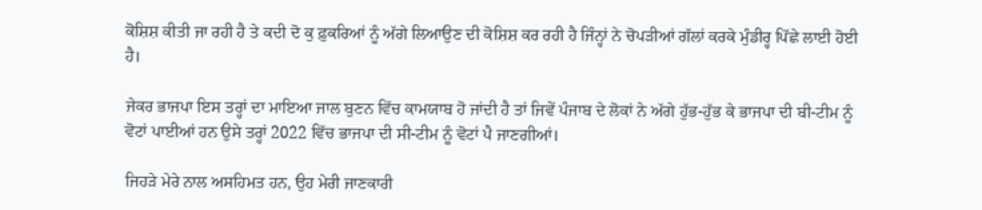ਕੋਸ਼ਿਸ਼ ਕੀਤੀ ਜਾ ਰਹੀ ਹੈ ਤੇ ਕਦੀ ਦੋ ਕੁ ਫ਼ੁਕਰਿਆਂ ਨੂੰ ਅੱਗੇ ਲਿਆਉਣ ਦੀ ਕੋਸ਼ਿਸ਼ ਕਰ ਰਹੀ ਹੈ ਜਿੰਨ੍ਹਾਂ ਨੇ ਚੋਪੜੀਆਂ ਗੱਲਾਂ ਕਰਕੇ ਮੁੰਡੀਰ੍ਹ ਪਿੱਛੇ ਲਾਈ ਹੋਈ ਹੈ।

ਜੇਕਰ ਭਾਜਪਾ ਇਸ ਤਰ੍ਹਾਂ ਦਾ ਮਾਇਆ ਜਾਲ ਬੁਣਨ ਵਿੱਚ ਕਾਮਯਾਬ ਹੋ ਜਾਂਦੀ ਹੈ ਤਾਂ ਜਿਵੇਂ ਪੰਜਾਬ ਦੇ ਲੋਕਾਂ ਨੇ ਅੱਗੇ ਹੁੱਭ-ਹੁੱਭ ਕੇ ਭਾਜਪਾ ਦੀ ਬੀ-ਟੀਮ ਨੂੰ ਵੋਟਾਂ ਪਾਈਆਂ ਹਨ ਉਸੇ ਤਰ੍ਹਾਂ 2022 ਵਿੱਚ ਭਾਜਪਾ ਦੀ ਸੀ-ਟੀਮ ਨੂੰ ਵੋਟਾਂ ਪੈ ਜਾਣਗੀਆਂ।

ਜਿਹੜੇ ਮੇਰੇ ਨਾਲ ਅਸਹਿਮਤ ਹਨ, ਉਹ ਮੇਰੀ ਜਾਣਕਾਰੀ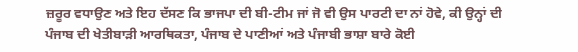ਜ਼ਰੂਰ ਵਧਾਉਣ ਅਤੇ ਇਹ ਦੱਸਣ ਕਿ ਭਾਜਪਾ ਦੀ ਬੀ-ਟੀਮ ਜਾਂ ਜੋ ਵੀ ਉਸ ਪਾਰਟੀ ਦਾ ਨਾਂ ਹੋਵੇ, ਕੀ ਉਨ੍ਹਾਂ ਦੀ ਪੰਜਾਬ ਦੀ ਖੇਤੀਬਾੜੀ ਆਰਥਿਕਤਾ, ਪੰਜਾਬ ਦੇ ਪਾਣੀਆਂ ਅਤੇ ਪੰਜਾਬੀ ਭਾਸ਼ਾ ਬਾਰੇ ਕੋਈ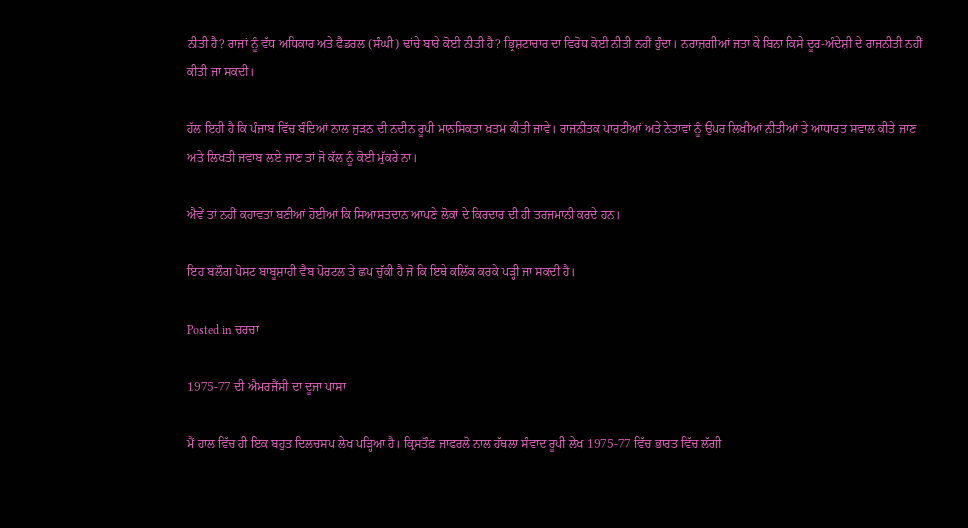ਨੀਤੀ ਹੈ? ਰਾਜਾਂ ਨੂੰ ਵੱਧ ਅਧਿਕਾਰ ਅਤੇ ਫੈਡਰਲ (ਸੰਘੀ) ਢਾਂਚੇ ਬਾਰੇ ਕੋਈ ਨੀਤੀ ਹੈ? ਭ੍ਰਿਸ਼ਟਾਚਾਰ ਦਾ ਵਿਰੋਧ ਕੋਈ ਨੀਤੀ ਨਹੀਂ ਹੁੰਦਾ। ਨਰਾਜ਼ਗੀਆਂ ਜਤਾ ਕੇ ਬਿਨਾ ਕਿਸੇ ਦੂਰ-ਅੰਦੇਸ਼ੀ ਦੇ ਰਾਜਨੀਤੀ ਨਹੀਂ ਕੀਤੀ ਜਾ ਸਕਦੀ।

ਹੱਲ ਇਹੀ ਹੈ ਕਿ ਪੰਜਾਬ ਵਿੱਚ ਬੰਦਿਆਂ ਨਾਲ ਜੁੜਨ ਦੀ ਨਦੀਨ ਰੂਪੀ ਮਾਨਸਿਕਤਾ ਖ਼ਤਮ ਕੀਤੀ ਜਾਵੇ। ਰਾਜਨੀਤਕ ਪਾਰਟੀਆਂ ਅਤੇ ਨੇਤਾਵਾਂ ਨੂੰ ਉਪਰ ਲਿਖੀਆਂ ਨੀਤੀਆਂ ਤੇ ਆਧਾਰਤ ਸਵਾਲ ਕੀਤੇ ਜਾਣ ਅਤੇ ਲਿਖਤੀ ਜਵਾਬ ਲਏ ਜਾਣ ਤਾਂ ਜੋ ਕੱਲ ਨੂੰ ਕੋਈ ਮੁੱਕਰੇ ਨਾ।

ਐਵੇਂ ਤਾਂ ਨਹੀਂ ਕਹਾਵਤਾਂ ਬਣੀਆਂ ਹੋਈਆਂ ਕਿ ਸਿਆਸਤਦਾਨ ਆਪਣੇ ਲੋਕਾਂ ਦੇ ਕਿਰਦਾਰ ਦੀ ਹੀ ਤਰਜਮਾਨੀ ਕਰਦੇ ਹਨ।

ਇਹ ਬਲੌਗ ਪੋਸਟ ਬਾਬੂਸ਼ਾਹੀ ਵੈਬ ਪੋਰਟਲ ਤੇ ਛਪ ਚੁੱਕੀ ਹੈ ਜੋ ਕਿ ਇਥੇ ਕਲਿੱਕ ਕਰਕੇ ਪੜ੍ਹੀ ਜਾ ਸਕਦੀ ਹੈ।

Posted in ਚਰਚਾ

1975-77 ਦੀ ਐਮਰਜੈਂਸੀ ਦਾ ਦੂਜਾ ਪਾਸਾ

ਮੈਂ ਹਾਲ ਵਿੱਚ ਹੀ ਇਕ ਬਹੁਤ ਦਿਲਚਸਪ ਲੇਖ ਪੜ੍ਹਿਆ ਹੈ। ਕ੍ਰਿਸਤੌਫ਼ ਜਾਫਰਲੋ ਨਾਲ ਹੱਥਲਾ ਸੰਵਾਦ ਰੂਪੀ ਲੇਖ 1975-77 ਵਿੱਚ ਭਾਰਤ ਵਿੱਚ ਲੱਗੀ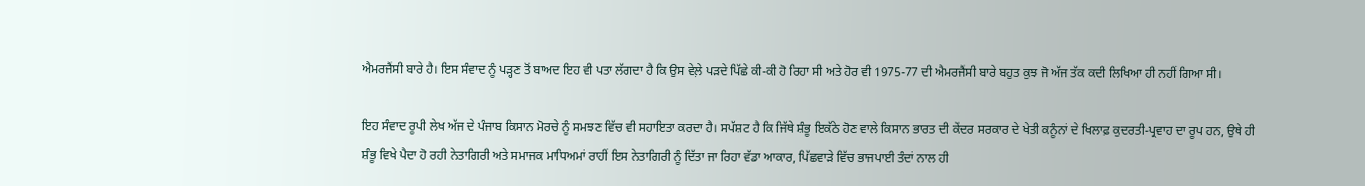ਐਮਰਜੈਂਸੀ ਬਾਰੇ ਹੈ। ਇਸ ਸੰਵਾਦ ਨੂੰ ਪੜ੍ਹਣ ਤੋਂ ਬਾਅਦ ਇਹ ਵੀ ਪਤਾ ਲੱਗਦਾ ਹੈ ਕਿ ਉਸ ਵੇਲ਼ੇ ਪੜਦੇ ਪਿੱਛੇ ਕੀ-ਕੀ ਹੋ ਰਿਹਾ ਸੀ ਅਤੇ ਹੋਰ ਵੀ 1975-77 ਦੀ ਐਮਰਜੈਂਸੀ ਬਾਰੇ ਬਹੁਤ ਕੁਝ ਜੋ ਅੱਜ ਤੱਕ ਕਦੀ ਲਿਖਿਆ ਹੀ ਨਹੀਂ ਗਿਆ ਸੀ।

ਇਹ ਸੰਵਾਦ ਰੂਪੀ ਲੇਖ ਅੱਜ ਦੇ ਪੰਜਾਬ ਕਿਸਾਨ ਮੋਰਚੇ ਨੂੰ ਸਮਝਣ ਵਿੱਚ ਵੀ ਸਹਾਇਤਾ ਕਰਦਾ ਹੈ। ਸਪੱਸ਼ਟ ਹੈ ਕਿ ਜਿੱਥੇ ਸ਼ੰਭੂ ਇਕੱਠੇ ਹੋਣ ਵਾਲੇ ਕਿਸਾਨ ਭਾਰਤ ਦੀ ਕੇਂਦਰ ਸਰਕਾਰ ਦੇ ਖੇਤੀ ਕਨੂੰਨਾਂ ਦੇ ਖਿਲਾਫ਼ ਕੁਦਰਤੀ-ਪ੍ਰਵਾਹ ਦਾ ਰੂਪ ਹਨ, ਉਥੇ ਹੀ ਸ਼ੰਭੂ ਵਿਖੇ ਪੈਦਾ ਹੋ ਰਹੀ ਨੇਤਾਗਿਰੀ ਅਤੇ ਸਮਾਜਕ ਮਾਧਿਅਮਾਂ ਰਾਹੀਂ ਇਸ ਨੇਤਾਗਿਰੀ ਨੂੰ ਦਿੱਤਾ ਜਾ ਰਿਹਾ ਵੱਡਾ ਆਕਾਰ, ਪਿੱਛਵਾੜੇ ਵਿੱਚ ਭਾਜਪਾਈ ਤੰਦਾਂ ਨਾਲ ਹੀ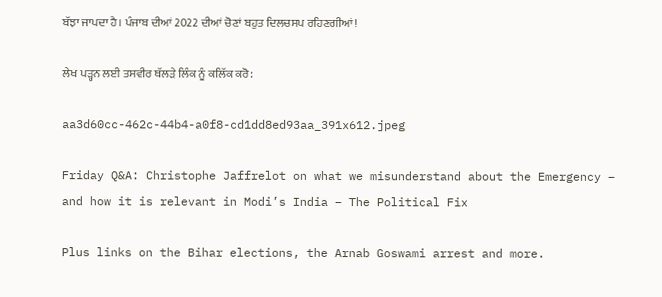ਬੱਝਾ ਜਾਪਦਾ ਹੈ। ਪੰਜਾਬ ਦੀਆਂ 2022 ਦੀਆਂ ਚੋਣਾਂ ਬਹੁਤ ਦਿਲਚਸਪ ਰਹਿਣਗੀਆਂ!

ਲੇਖ ਪੜ੍ਹਨ ਲਈ ਤਸਵੀਰ ਥੱਲੜੇ ਲਿੰਕ ਨੂੰ ਕਲਿੱਕ ਕਰੋ:

aa3d60cc-462c-44b4-a0f8-cd1dd8ed93aa_391x612.jpeg

Friday Q&A: Christophe Jaffrelot on what we misunderstand about the Emergency – and how it is relevant in Modi’s India – The Political Fix

Plus links on the Bihar elections, the Arnab Goswami arrest and more.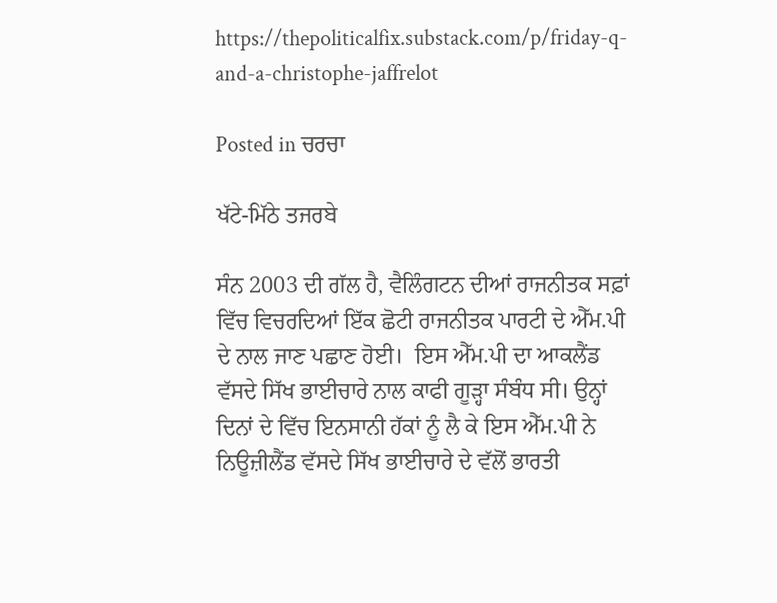https://thepoliticalfix.substack.com/p/friday-q-and-a-christophe-jaffrelot

Posted in ਚਰਚਾ

ਖੱਟੇ-ਮਿੱਠੇ ਤਜਰਬੇ

ਸੰਨ 2003 ਦੀ ਗੱਲ ਹੈ, ਵੈਲਿੰਗਟਨ ਦੀਆਂ ਰਾਜਨੀਤਕ ਸਫ਼ਾਂ ਵਿੱਚ ਵਿਚਰਦਿਆਂ ਇੱਕ ਛੋਟੀ ਰਾਜਨੀਤਕ ਪਾਰਟੀ ਦੇ ਐੱਮ.ਪੀ ਦੇ ਨਾਲ ਜਾਣ ਪਛਾਣ ਹੋਈ।  ਇਸ ਐੱਮ.ਪੀ ਦਾ ਆਕਲੈਂਡ ਵੱਸਦੇ ਸਿੱਖ ਭਾਈਚਾਰੇ ਨਾਲ ਕਾਫੀ ਗੂੜ੍ਹਾ ਸੰਬੰਧ ਸੀ। ਉਨ੍ਹਾਂ ਦਿਨਾਂ ਦੇ ਵਿੱਚ ਇਨਸਾਨੀ ਹੱਕਾਂ ਨੂੰ ਲੈ ਕੇ ਇਸ ਐੱਮ.ਪੀ ਨੇ ਨਿਊਜ਼ੀਲੈਂਡ ਵੱਸਦੇ ਸਿੱਖ ਭਾਈਚਾਰੇ ਦੇ ਵੱਲੋਂ ਭਾਰਤੀ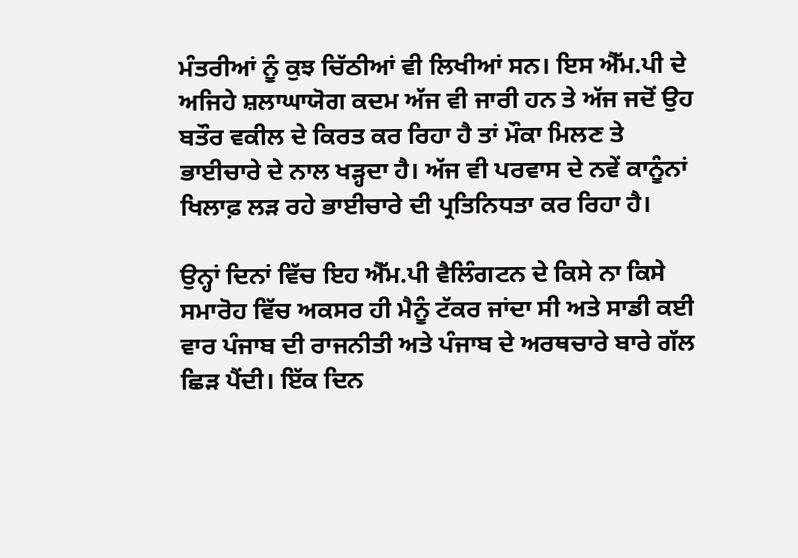ਮੰਤਰੀਆਂ ਨੂੰ ਕੁਝ ਚਿੱਠੀਆਂ ਵੀ ਲਿਖੀਆਂ ਸਨ। ਇਸ ਐੱਮ.ਪੀ ਦੇ ਅਜਿਹੇ ਸ਼ਲਾਘਾਯੋਗ ਕਦਮ ਅੱਜ ਵੀ ਜਾਰੀ ਹਨ ਤੇ ਅੱਜ ਜਦੋਂ ਉਹ ਬਤੌਰ ਵਕੀਲ ਦੇ ਕਿਰਤ ਕਰ ਰਿਹਾ ਹੈ ਤਾਂ ਮੌਕਾ ਮਿਲਣ ਤੇ ਭਾਈਚਾਰੇ ਦੇ ਨਾਲ ਖੜ੍ਹਦਾ ਹੈ। ਅੱਜ ਵੀ ਪਰਵਾਸ ਦੇ ਨਵੇਂ ਕਾਨੂੰਨਾਂ ਖਿਲਾਫ਼ ਲੜ ਰਹੇ ਭਾਈਚਾਰੇ ਦੀ ਪ੍ਰਤਿਨਿਧਤਾ ਕਰ ਰਿਹਾ ਹੈ।

ਉਨ੍ਹਾਂ ਦਿਨਾਂ ਵਿੱਚ ਇਹ ਐੱਮ.ਪੀ ਵੈਲਿੰਗਟਨ ਦੇ ਕਿਸੇ ਨਾ ਕਿਸੇ ਸਮਾਰੋਹ ਵਿੱਚ ਅਕਸਰ ਹੀ ਮੈਨੂੰ ਟੱਕਰ ਜਾਂਦਾ ਸੀ ਅਤੇ ਸਾਡੀ ਕਈ ਵਾਰ ਪੰਜਾਬ ਦੀ ਰਾਜਨੀਤੀ ਅਤੇ ਪੰਜਾਬ ਦੇ ਅਰਥਚਾਰੇ ਬਾਰੇ ਗੱਲ ਛਿੜ ਪੈਂਦੀ। ਇੱਕ ਦਿਨ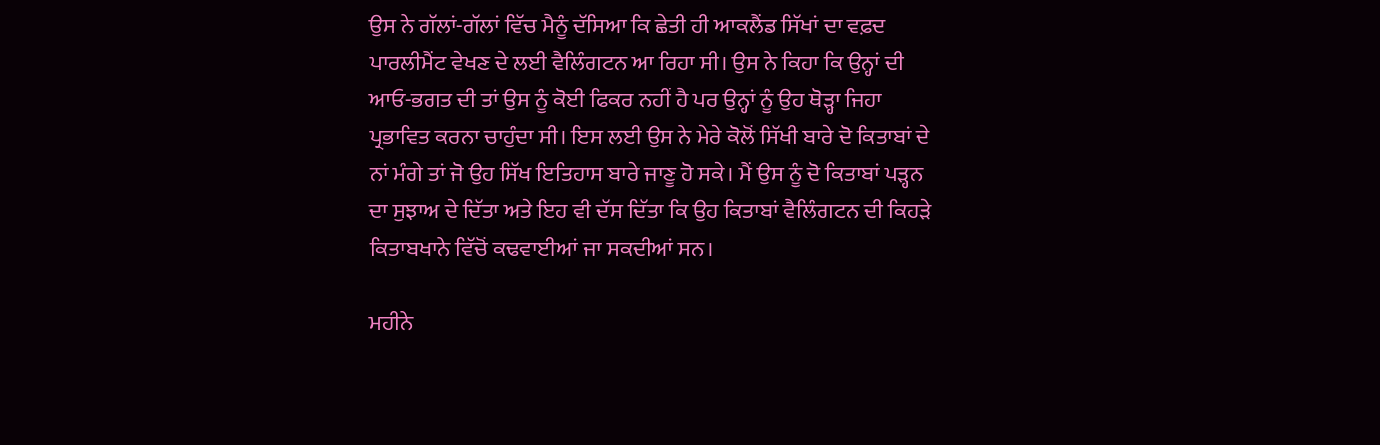ਉਸ ਨੇ ਗੱਲਾਂ-ਗੱਲਾਂ ਵਿੱਚ ਮੈਨੂੰ ਦੱਸਿਆ ਕਿ ਛੇਤੀ ਹੀ ਆਕਲੈਂਡ ਸਿੱਖਾਂ ਦਾ ਵਫ਼ਦ ਪਾਰਲੀਮੈਂਟ ਵੇਖਣ ਦੇ ਲਈ ਵੈਲਿੰਗਟਨ ਆ ਰਿਹਾ ਸੀ। ਉਸ ਨੇ ਕਿਹਾ ਕਿ ਉਨ੍ਹਾਂ ਦੀ ਆਓ-ਭਗਤ ਦੀ ਤਾਂ ਉਸ ਨੂੰ ਕੋਈ ਫਿਕਰ ਨਹੀਂ ਹੈ ਪਰ ਉਨ੍ਹਾਂ ਨੂੰ ਉਹ ਥੋੜ੍ਹਾ ਜਿਹਾ ਪ੍ਰਭਾਵਿਤ ਕਰਨਾ ਚਾਹੁੰਦਾ ਸੀ। ਇਸ ਲਈ ਉਸ ਨੇ ਮੇਰੇ ਕੋਲੋਂ ਸਿੱਖੀ ਬਾਰੇ ਦੋ ਕਿਤਾਬਾਂ ਦੇ ਨਾਂ ਮੰਗੇ ਤਾਂ ਜੋ ਉਹ ਸਿੱਖ ਇਤਿਹਾਸ ਬਾਰੇ ਜਾਣੂ ਹੋ ਸਕੇ। ਮੈਂ ਉਸ ਨੂੰ ਦੋ ਕਿਤਾਬਾਂ ਪੜ੍ਹਨ ਦਾ ਸੁਝਾਅ ਦੇ ਦਿੱਤਾ ਅਤੇ ਇਹ ਵੀ ਦੱਸ ਦਿੱਤਾ ਕਿ ਉਹ ਕਿਤਾਬਾਂ ਵੈਲਿੰਗਟਨ ਦੀ ਕਿਹੜੇ ਕਿਤਾਬਖਾਨੇ ਵਿੱਚੋਂ ਕਢਵਾਈਆਂ ਜਾ ਸਕਦੀਆਂ ਸਨ।

ਮਹੀਨੇ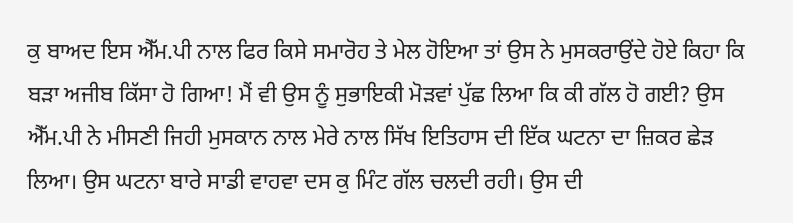ਕੁ ਬਾਅਦ ਇਸ ਐੱਮ.ਪੀ ਨਾਲ ਫਿਰ ਕਿਸੇ ਸਮਾਰੋਹ ਤੇ ਮੇਲ ਹੋਇਆ ਤਾਂ ਉਸ ਨੇ ਮੁਸਕਰਾਉਂਦੇ ਹੋਏ ਕਿਹਾ ਕਿ ਬੜਾ ਅਜੀਬ ਕਿੱਸਾ ਹੋ ਗਿਆ! ਮੈਂ ਵੀ ਉਸ ਨੂੰ ਸੁਭਾਇਕੀ ਮੋੜਵਾਂ ਪੁੱਛ ਲਿਆ ਕਿ ਕੀ ਗੱਲ ਹੋ ਗਈ? ਉਸ ਐੱਮ.ਪੀ ਨੇ ਮੀਸਣੀ ਜਿਹੀ ਮੁਸਕਾਨ ਨਾਲ ਮੇਰੇ ਨਾਲ ਸਿੱਖ ਇਤਿਹਾਸ ਦੀ ਇੱਕ ਘਟਨਾ ਦਾ ਜ਼ਿਕਰ ਛੇੜ ਲਿਆ। ਉਸ ਘਟਨਾ ਬਾਰੇ ਸਾਡੀ ਵਾਹਵਾ ਦਸ ਕੁ ਮਿੰਟ ਗੱਲ ਚਲਦੀ ਰਹੀ। ਉਸ ਦੀ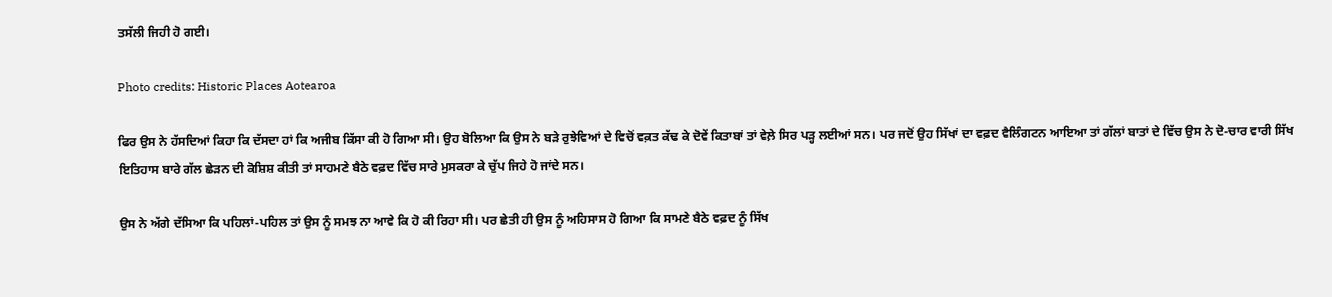ਤਸੱਲੀ ਜਿਹੀ ਹੋ ਗਈ।

Photo credits: Historic Places Aotearoa

ਫਿਰ ਉਸ ਨੇ ਹੱਸਦਿਆਂ ਕਿਹਾ ਕਿ ਦੱਸਦਾ ਹਾਂ ਕਿ ਅਜੀਬ ਕਿੱਸਾ ਕੀ ਹੋ ਗਿਆ ਸੀ। ਉਹ ਬੋਲਿਆ ਕਿ ਉਸ ਨੇ ਬੜੇ ਰੁਝੇਵਿਆਂ ਦੇ ਵਿਚੋਂ ਵਕ਼ਤ ਕੱਢ ਕੇ ਦੋਵੇਂ ਕਿਤਾਬਾਂ ਤਾਂ ਵੇਲ਼ੇ ਸਿਰ ਪੜ੍ਹ ਲਈਆਂ ਸਨ। ਪਰ ਜਦੋਂ ਉਹ ਸਿੱਖਾਂ ਦਾ ਵਫ਼ਦ ਵੈਲਿੰਗਟਨ ਆਇਆ ਤਾਂ ਗੱਲਾਂ ਬਾਤਾਂ ਦੇ ਵਿੱਚ ਉਸ ਨੇ ਦੋ-ਚਾਰ ਵਾਰੀ ਸਿੱਖ ਇਤਿਹਾਸ ਬਾਰੇ ਗੱਲ ਛੇੜਨ ਦੀ ਕੋਸ਼ਿਸ਼ ਕੀਤੀ ਤਾਂ ਸਾਹਮਣੇ ਬੈਠੇ ਵਫ਼ਦ ਵਿੱਚ ਸਾਰੇ ਮੁਸਕਰਾ ਕੇ ਚੁੱਪ ਜਿਹੇ ਹੋ ਜਾਂਦੇ ਸਨ।

ਉਸ ਨੇ ਅੱਗੇ ਦੱਸਿਆ ਕਿ ਪਹਿਲਾਂ-ਪਹਿਲ ਤਾਂ ਉਸ ਨੂੰ ਸਮਝ ਨਾ ਆਵੇ ਕਿ ਹੋ ਕੀ ਰਿਹਾ ਸੀ। ਪਰ ਛੇਤੀ ਹੀ ਉਸ ਨੂੰ ਅਹਿਸਾਸ ਹੋ ਗਿਆ ਕਿ ਸਾਮਣੇ ਬੈਠੇ ਵਫ਼ਦ ਨੂੰ ਸਿੱਖ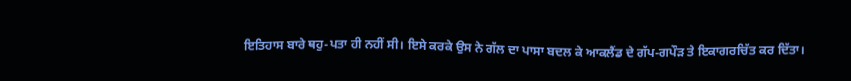ਇਤਿਹਾਸ ਬਾਰੇ ਥਹੁ-ਪਤਾ ਹੀ ਨਹੀਂ ਸੀ। ਇਸੇ ਕਰਕੇ ਉਸ ਨੇ ਗੱਲ ਦਾ ਪਾਸਾ ਬਦਲ ਕੇ ਆਕਲੈਂਡ ਦੇ ਗੱਪ-ਗਪੌੜ ਤੇ ਇਕਾਗਰਚਿੱਤ ਕਰ ਦਿੱਤਾ।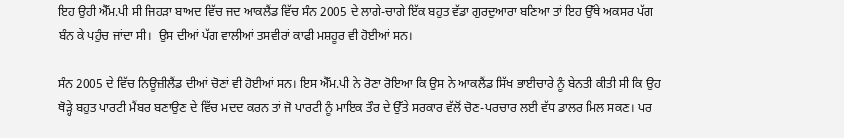ਇਹ ਉਹੀ ਐੱਮ.ਪੀ ਸੀ ਜਿਹੜਾ ਬਾਅਦ ਵਿੱਚ ਜਦ ਆਕਲੈਂਡ ਵਿੱਚ ਸੰਨ 2005 ਦੇ ਲਾਗੇ-ਚਾਗੇ ਇੱਕ ਬਹੁਤ ਵੱਡਾ ਗੁਰਦੁਆਰਾ ਬਣਿਆ ਤਾਂ ਇਹ ਉੱਥੇ ਅਕਸਰ ਪੱਗ ਬੰਨ ਕੇ ਪਹੁੰਚ ਜਾਂਦਾ ਸੀ।  ਉਸ ਦੀਆਂ ਪੱਗ ਵਾਲੀਆਂ ਤਸਵੀਰਾਂ ਕਾਫੀ ਮਸ਼ਹੂਰ ਵੀ ਹੋਈਆਂ ਸਨ।

ਸੰਨ 2005 ਦੇ ਵਿੱਚ ਨਿਊਜ਼ੀਲੈਂਡ ਦੀਆਂ ਚੋਣਾਂ ਵੀ ਹੋਈਆਂ ਸਨ। ਇਸ ਐੱਮ.ਪੀ ਨੇ ਰੋਣਾ ਰੋਇਆ ਕਿ ਉਸ ਨੇ ਆਕਲੈਂਡ ਸਿੱਖ ਭਾਈਚਾਰੇ ਨੂੰ ਬੇਨਤੀ ਕੀਤੀ ਸੀ ਕਿ ਉਹ ਥੋੜ੍ਹੇ ਬਹੁਤ ਪਾਰਟੀ ਮੈਂਬਰ ਬਣਾਉਣ ਦੇ ਵਿੱਚ ਮਦਦ ਕਰਨ ਤਾਂ ਜੋ ਪਾਰਟੀ ਨੂੰ ਮਾਇਕ ਤੌਰ ਦੇ ਉੱਤੇ ਸਰਕਾਰ ਵੱਲੋਂ ਚੋਣ-ਪਰਚਾਰ ਲਈ ਵੱਧ ਡਾਲਰ ਮਿਲ ਸਕਣ। ਪਰ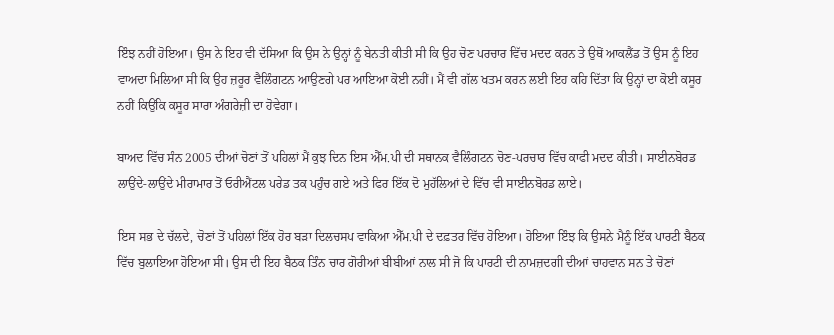ਇੰਝ ਨਹੀਂ ਹੋਇਆ। ਉਸ ਨੇ ਇਹ ਵੀ ਦੱਸਿਆ ਕਿ ਉਸ ਨੇ ਉਨ੍ਹਾਂ ਨੂੰ ਬੇਨਤੀ ਕੀਤੀ ਸੀ ਕਿ ਉਹ ਚੋਣ ਪਰਚਾਰ ਵਿੱਚ ਮਦਦ ਕਰਨ ਤੇ ਉਥੋਂ ਆਕਲੈਂਡ ਤੋਂ ਉਸ ਨੂੰ ਇਹ ਵਾਅਦਾ ਮਿਲਿਆ ਸੀ ਕਿ ਉਹ ਜ਼ਰੂਰ ਵੈਲਿੰਗਟਨ ਆਉਣਗੇ ਪਰ ਆਇਆ ਕੋਈ ਨਹੀਂ। ਮੈਂ ਵੀ ਗੱਲ ਖਤਮ ਕਰਨ ਲਈ ਇਹ ਕਹਿ ਦਿੱਤਾ ਕਿ ਉਨ੍ਹਾਂ ਦਾ ਕੋਈ ਕਸੂਰ ਨਹੀਂ ਕਿਉਂਕਿ ਕਸੂਰ ਸਾਰਾ ਅੰਗਰੇਜ਼ੀ ਦਾ ਹੋਵੇਗਾ।

ਬਾਅਦ ਵਿੱਚ ਸੰਨ 2005 ਦੀਆਂ ਚੋਣਾਂ ਤੋਂ ਪਹਿਲਾਂ ਮੈਂ ਕੁਝ ਦਿਨ ਇਸ ਐੱਮ.ਪੀ ਦੀ ਸਥਾਨਕ ਵੈਲਿੰਗਟਨ ਚੋਣ-ਪਰਚਾਰ ਵਿੱਚ ਕਾਫੀ ਮਦਦ ਕੀਤੀ। ਸਾਈਨਬੋਰਡ ਲਾਉਂਦੇ-ਲਾਉਂਦੇ ਮੀਰਾਮਾਰ ਤੋਂ ਓਰੀਐਂਟਲ ਪਰੇਡ ਤਕ ਪਹੁੰਚ ਗਏ ਅਤੇ ਫਿਰ ਇੱਕ ਦੋ ਮੁਹੱਲਿਆਂ ਦੇ ਵਿੱਚ ਵੀ ਸਾਈਨਬੋਰਡ ਲਾਏ।

ਇਸ ਸਭ ਦੇ ਚੱਲਦੇ, ਚੋਣਾਂ ਤੋਂ ਪਹਿਲਾਂ ਇੱਕ ਹੋਰ ਬੜਾ ਦਿਲਚਸਪ ਵਾਕਿਆ ਐੱਮ.ਪੀ ਦੇ ਦਫ਼ਤਰ ਵਿੱਚ ਹੋਇਆ। ਹੋਇਆ ਇੰਝ ਕਿ ਉਸਨੇ ਮੈਨੂੰ ਇੱਕ ਪਾਰਟੀ ਬੈਠਕ ਵਿੱਚ ਬੁਲਾਇਆ ਹੋਇਆ ਸੀ। ਉਸ ਦੀ ਇਹ ਬੈਠਕ ਤਿੰਨ ਚਾਰ ਗੋਰੀਆਂ ਬੀਬੀਆਂ ਨਾਲ ਸੀ ਜੋ ਕਿ ਪਾਰਟੀ ਦੀ ਨਾਮਜ਼ਦਗੀ ਦੀਆਂ ਚਾਹਵਾਨ ਸਨ ਤੇ ਚੋਣਾਂ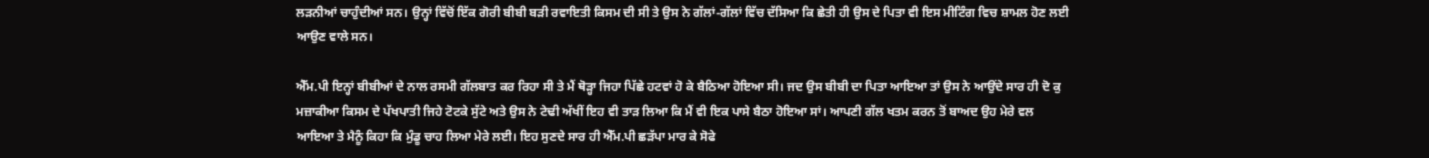ਲੜਨੀਆਂ ਚਾਹੁੰਦੀਆਂ ਸਨ। ਉਨ੍ਹਾਂ ਵਿੱਚੋਂ ਇੱਕ ਗੋਰੀ ਬੀਬੀ ਬੜੀ ਰਵਾਇਤੀ ਕਿਸਮ ਦੀ ਸੀ ਤੇ ਉਸ ਨੇ ਗੱਲਾਂ-ਗੱਲਾਂ ਵਿੱਚ ਦੱਸਿਆ ਕਿ ਛੇਤੀ ਹੀ ਉਸ ਦੇ ਪਿਤਾ ਵੀ ਇਸ ਮੀਟਿੰਗ ਵਿਚ ਸ਼ਾਮਲ ਹੋਣ ਲਈ ਆਉਣ ਵਾਲੇ ਸਨ।

ਐੱਮ.ਪੀ ਇਨ੍ਹਾਂ ਬੀਬੀਆਂ ਦੇ ਨਾਲ ਰਸਮੀ ਗੱਲਬਾਤ ਕਰ ਰਿਹਾ ਸੀ ਤੇ ਮੈਂ ਥੋੜ੍ਹਾ ਜਿਹਾ ਪਿੱਛੇ ਹਟਵਾਂ ਹੋ ਕੇ ਬੈਠਿਆ ਹੋਇਆ ਸੀ। ਜਦ ਉਸ ਬੀਬੀ ਦਾ ਪਿਤਾ ਆਇਆ ਤਾਂ ਉਸ ਨੇ ਆਉਂਦੇ ਸਾਰ ਹੀ ਦੋ ਕੁ ਮਜ਼ਾਕੀਆ ਕਿਸਮ ਦੇ ਪੱਖਪਾਤੀ ਜਿਹੇ ਟੋਟਕੇ ਸੁੱਟੇ ਅਤੇ ਉਸ ਨੇ ਟੇਢੀ ਅੱਖੀਂ ਇਹ ਵੀ ਤਾੜ ਲਿਆ ਕਿ ਮੈਂ ਵੀ ਇਕ ਪਾਸੇ ਬੈਠਾ ਹੋਇਆ ਸਾਂ। ਆਪਣੀ ਗੱਲ ਖਤਮ ਕਰਨ ਤੋਂ ਬਾਅਦ ਉਹ ਮੇਰੇ ਵਲ ਆਇਆ ਤੇ ਮੈਨੂੰ ਕਿਹਾ ਕਿ ਮੁੰਡੂ ਚਾਹ ਲਿਆ ਮੇਰੇ ਲਈ। ਇਹ ਸੁਣਦੇ ਸਾਰ ਹੀ ਐੱਮ.ਪੀ ਛੜੱਪਾ ਮਾਰ ਕੇ ਸੋਫੇ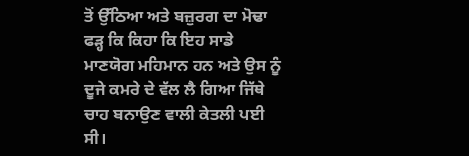ਤੋਂ ਉੱਠਿਆ ਅਤੇ ਬਜ਼ੁਰਗ ਦਾ ਮੋਢਾ ਫੜ੍ਹ ਕਿ ਕਿਹਾ ਕਿ ਇਹ ਸਾਡੇ ਮਾਣਯੋਗ ਮਹਿਮਾਨ ਹਨ ਅਤੇ ਉਸ ਨੂੰ ਦੂਜੇ ਕਮਰੇ ਦੇ ਵੱਲ ਲੈ ਗਿਆ ਜਿੱਥੇ ਚਾਹ ਬਨਾਉਣ ਵਾਲੀ ਕੇਤਲੀ ਪਈ ਸੀ।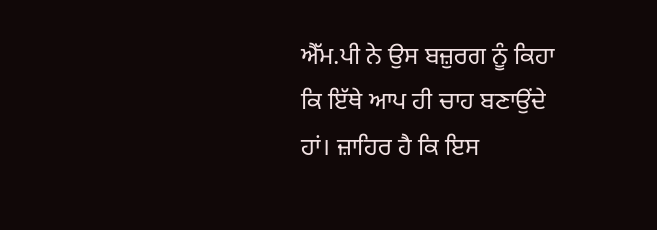ਐੱਮ.ਪੀ ਨੇ ਉਸ ਬਜ਼ੁਰਗ ਨੂੰ ਕਿਹਾ ਕਿ ਇੱਥੇ ਆਪ ਹੀ ਚਾਹ ਬਣਾਉਂਦੇ ਹਾਂ। ਜ਼ਾਹਿਰ ਹੈ ਕਿ ਇਸ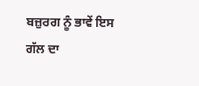ਬਜ਼ੁਰਗ ਨੂੰ ਭਾਵੇਂ ਇਸ ਗੱਲ ਦਾ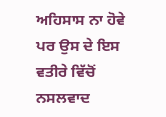ਅਹਿਸਾਸ ਨਾ ਹੋਵੇ ਪਰ ਉਸ ਦੇ ਇਸ ਵਤੀਰੇ ਵਿੱਚੋਂ ਨਸਲਵਾਦ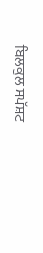ਬਿਲਕੁਲ ਸਪੱਸ਼ਟ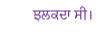ਝਲਕਦਾ ਸੀ।